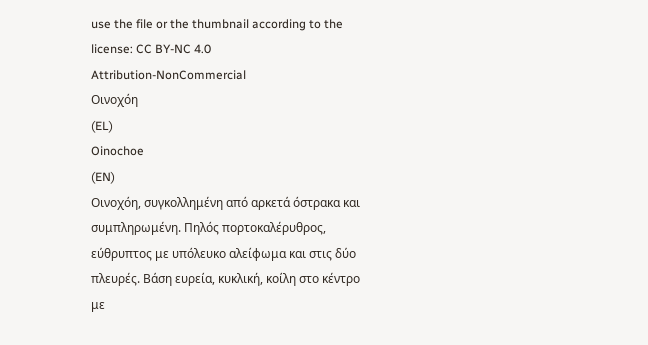use the file or the thumbnail according to the license: CC BY-NC 4.0
Attribution-NonCommercial
Οινοχόη
(EL)
Oinochoe
(EN)
Οινοχόη, συγκολλημένη από αρκετά όστρακα και συμπληρωμένη. Πηλός πορτοκαλέρυθρος, εύθρυπτος με υπόλευκο αλείφωμα και στις δύο πλευρές. Βάση ευρεία, κυκλική, κοίλη στο κέντρο με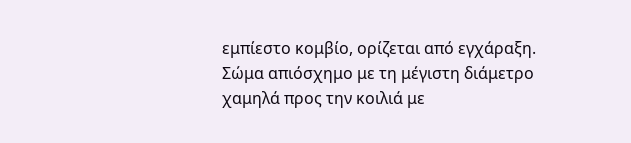εμπίεστο κομβίο, ορίζεται από εγχάραξη. Σώμα απιόσχημο με τη μέγιστη διάμετρο χαμηλά προς την κοιλιά με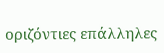οριζόντιες επάλληλες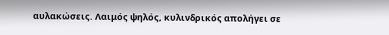αυλακώσεις. Λαιμός ψηλός, κυλινδρικός απολήγει σε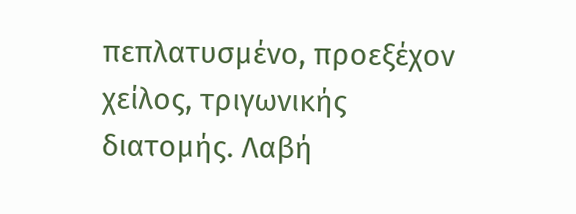πεπλατυσμένο, προεξέχον χείλος, τριγωνικής διατομής. Λαβή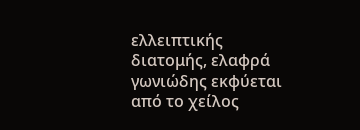ελλειπτικής διατομής, ελαφρά γωνιώδης εκφύεται από το χείλος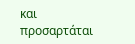και προσαρτάται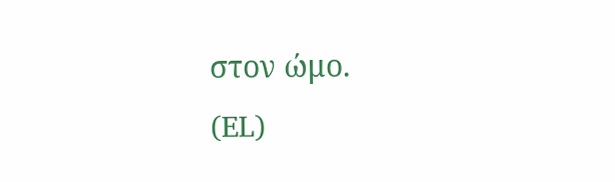στον ώμο.
(EL)